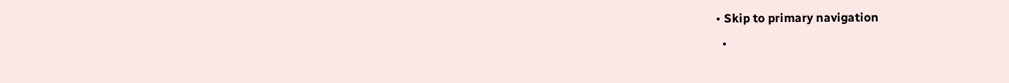• Skip to primary navigation
  •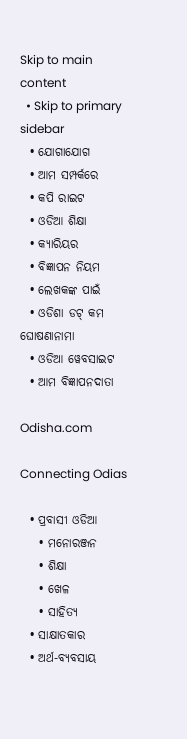Skip to main content
  • Skip to primary sidebar
  • ଯୋଗାଯୋଗ
  • ଆମ ସମ୍ପର୍କରେ
  • କପି ରାଇଟ
  • ଓଡିଆ ଶିକ୍ଷା
  • କ୍ୟାରିୟର
  • ବିଜ୍ଞାପନ ନିୟମ
  • ଲେଖକଙ୍କ ପାଇଁ
  • ଓଡିଶା ଡଟ୍ କମ ଘୋଷଣାନାମା
  • ଓଡିଆ ୱେବସାଇଟ
  • ଆମ ବିଜ୍ଞାପନଦାତା

Odisha.com

Connecting Odias

  • ପ୍ରବାସୀ ଓଡିଆ
    • ମନୋରଞ୍ଜନ
    • ଶିକ୍ଷା
    • ଖେଳ
    • ସାହିତ୍ୟ
  • ସାକ୍ଷାତକାର
  • ଅର୍ଥ-ବ୍ୟବସାୟ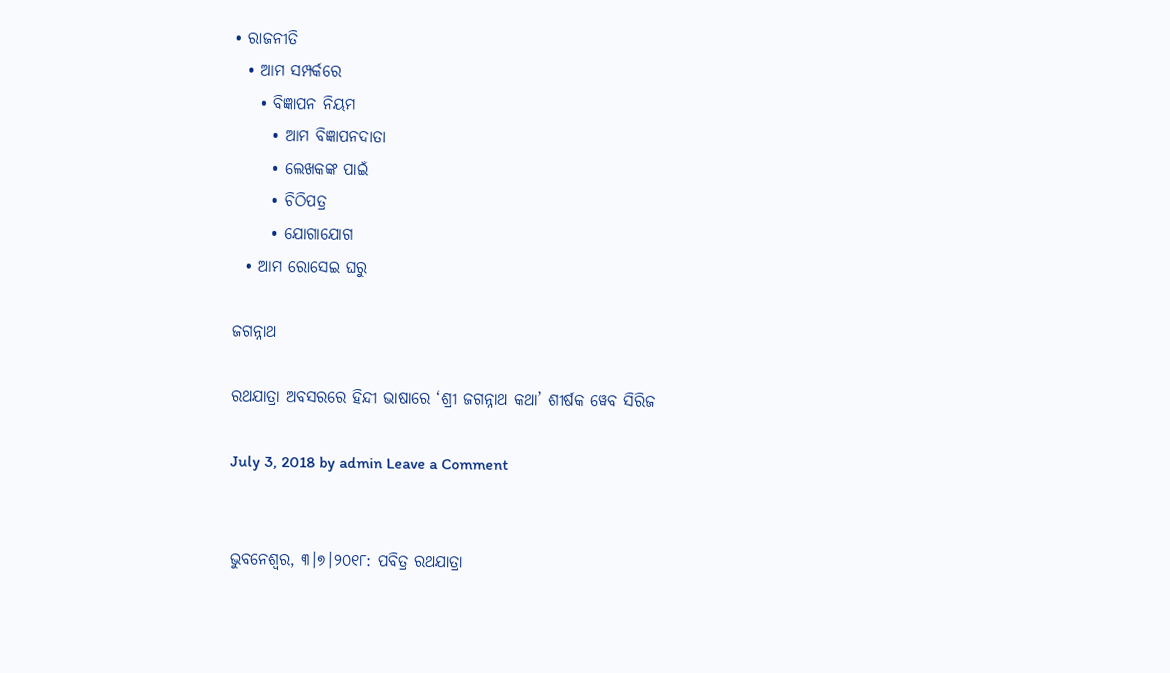• ରାଜନୀତି
  • ଆମ ସମ୍ପର୍କରେ
    • ବିଜ୍ଞାପନ ନିୟମ
      • ଆମ ବିଜ୍ଞାପନଦାତା
      • ଲେଖକଙ୍କ ପାଇଁ
      • ଚିଠିପତ୍ର
      • ଯୋଗାଯୋଗ
  • ଆମ ରୋସେଇ ଘରୁ

ଜଗନ୍ନାଥ

ରଥଯାତ୍ରା ଅବସରରେ ହିନ୍ଦୀ ଭାଷାରେ ‘ଶ୍ରୀ ଜଗନ୍ନାଥ କଥା’ ଶୀର୍ଷକ ୱେବ ସିରିଜ

July 3, 2018 by admin Leave a Comment


ଭୁବନେଶ୍ୱର, ୩।୭।୨୦୧୮: ପବିତ୍ର ରଥଯାତ୍ରା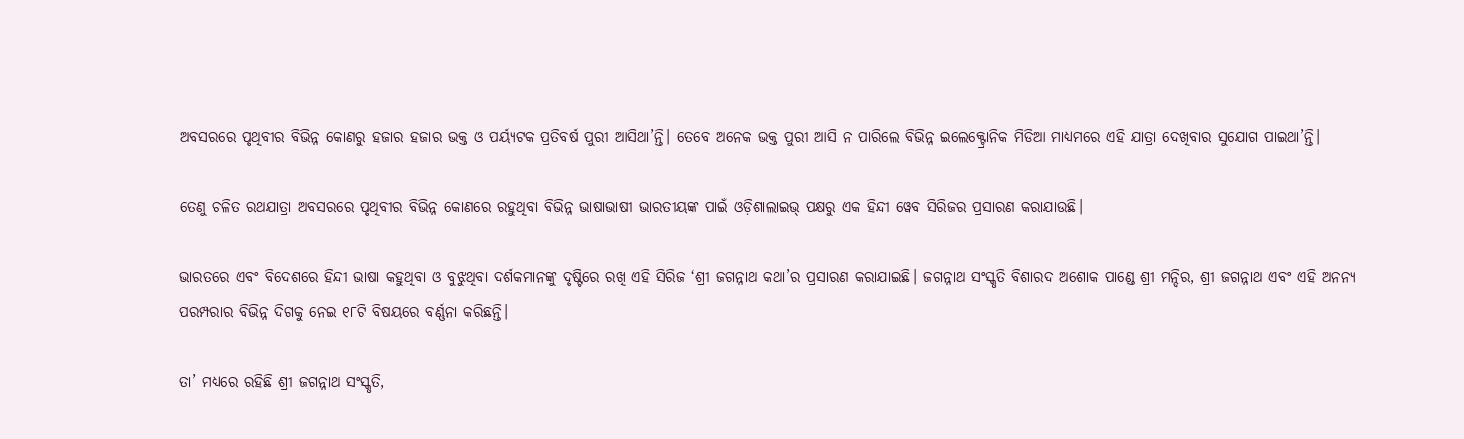ଅବସରରେ ପୃଥିବୀର ବିଭିନ୍ନ କୋଣରୁ ହଜାର ହଜାର ଭକ୍ତ ଓ ପର୍ୟ୍ୟଟକ ପ୍ରତିବର୍ଷ ପୁରୀ ଆସିଥା’ନ୍ତି। ତେବେ ଅନେକ ଭକ୍ତ ପୁରୀ ଆସି ନ ପାରିଲେ ବିଭିନ୍ନ ଇଲେକ୍ଟ୍ରୋନିକ ମିଡିଆ ମାଧ୍ୟମରେ ଏହି ଯାତ୍ରା ଦେଖିବାର ସୁଯୋଗ ପାଇଥା’ନ୍ତି।

ତେଣୁ ଚଳିତ ରଥଯାତ୍ରା ଅବସରରେ ପୃଥିବୀର ବିଭିନ୍ନ କୋଣରେ ରହୁଥିବା ବିଭିନ୍ନ ଭାଷାଭାଷୀ ଭାରତୀୟଙ୍କ ପାଇଁ ଓଡ଼ିଶାଲାଇଭ୍‌ ପକ୍ଷରୁ ଏକ ହିନ୍ଦୀ ୱେବ ସିରିଜର ପ୍ରସାରଣ କରାଯାଉଛି।

ଭାରତରେ ଏବଂ ବିଦେଶରେ ହିନ୍ଦୀ ଭାଷା କହୁଥିବା ଓ ବୁଝୁଥିବା ଦର୍ଶକମାନଙ୍କୁ ଦୃଷ୍ଟିରେ ରଖି ଏହି ସିରିଜ ‘ଶ୍ରୀ ଜଗନ୍ନାଥ କଥା’ର ପ୍ରସାରଣ କରାଯାଇଛି। ଜଗନ୍ନାଥ ସଂସ୍କୃତି ବିଶାରଦ ଅଶୋକ ପାଣ୍ଡେ ଶ୍ରୀ ମନ୍ଦିର, ଶ୍ରୀ ଜଗନ୍ନାଥ ଏବଂ ଏହି ଅନନ୍ୟ ପରମ୍ପରାର ବିଭିନ୍ନ ଦିଗକୁ ନେଇ ୧୮ଟି ବିଷୟରେ ବର୍ଣ୍ଣନା କରିଛନ୍ତି।

ତା’ ମଧ୍ୟରେ ରହିଛି ଶ୍ରୀ ଜଗନ୍ନାଥ ସଂସ୍କୃତି,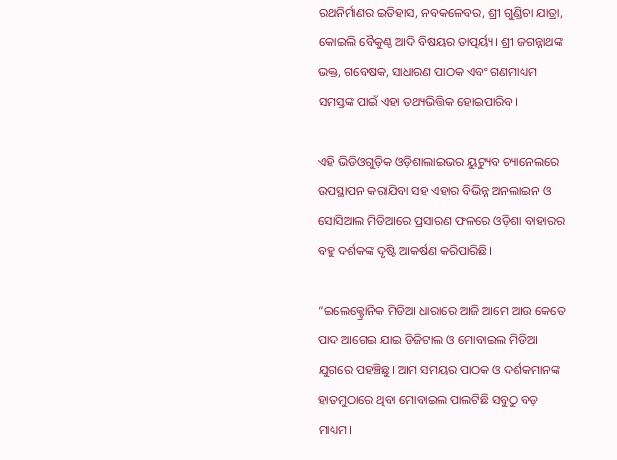ରଥନିର୍ମାଣର ଇତିହାସ, ନବକଳେବର, ଶ୍ରୀ ଗୁଣ୍ଡିଚା ଯାତ୍ରା, କୋ‍ଇଲି ବୈକୁଣ୍ଠ ଆଦି ବିଷୟର ତାତ୍ପର୍ୟ୍ୟ। ଶ୍ରୀ ଜଗନ୍ନାଥଙ୍କ ଭକ୍ତ, ଗବେଷକ, ସାଧାରଣ ପାଠକ ଏବଂ ଗଣମାଧ୍ୟମ ସମସ୍ତଙ୍କ ପାଇଁ ଏହା ତଥ୍ୟଭିତ୍ତିକ ହୋ‍ଇପାରିବ।

ଏହି ଭିଡିଓଗୁଡ଼ିକ ଓଡ଼ିଶାଲାଇଭର ୟୁଟ୍ୟୁବ ଚ୍ୟାନେଲରେ ଉପସ୍ଥାପନ କରାଯିବା ସହ ଏହାର ବିଭିନ୍ନ ଅନଲାଇନ ଓ ସୋସିଆଲ ମିଡିଆରେ ପ୍ରସାରଣ ଫଳରେ ଓଡ଼ିଶା ବାହାରର ବହୁ ଦର୍ଶକଙ୍କ ଦୃଷ୍ଟି ଆକର୍ଷଣ କରିପାରିଛି।

“ଇଲେକ୍ଟ୍ରୋନିକ ମିଡିଆ ଧାରାରେ ଆଜି ଆମେ ଆଉ କେତେ ପାଦ ଆଗେଇ ଯାଇ ଡିଜିଟାଲ ଓ ମୋବାଇଲ ମିଡିଆ ଯୁଗରେ ପହଞ୍ଚିଛୁ। ଆମ ସମୟର ପାଠକ ଓ ଦର୍ଶକମାନଙ୍କ ହାତମୁଠାରେ ଥିବା ମୋବାଇଲ ପାଲଟିଛି ସବୁଠୁ ବଡ଼ ମାଧ୍ୟମ।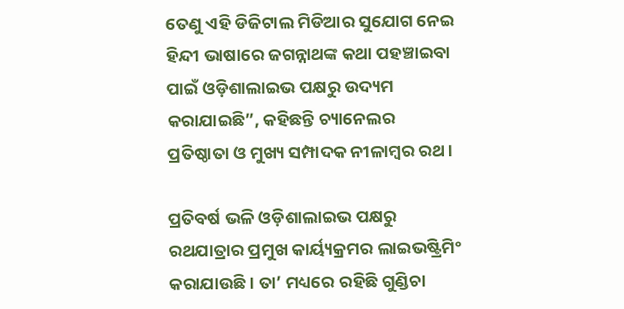ତେଣୁ ଏହି ଡିଜିଟାଲ ମିଡିଆର ସୁଯୋଗ ନେଇ ହିନ୍ଦୀ ଭାଷାରେ ଜଗନ୍ନାଥଙ୍କ କଥା ପହଞ୍ଚାଇବା ପାଇଁ ଓଡ଼ିଶାଲାଇଭ ପକ୍ଷରୁ ଉଦ୍ୟମ କରାଯାଇଛି”, କହିଛନ୍ତି ଚ୍ୟାନେଲର ପ୍ରତିଷ୍ଠାତା ଓ ମୁଖ୍ୟ ସମ୍ପାଦକ ନୀଳାମ୍ବର ରଥ।

ପ୍ରତିବର୍ଷ ଭଳି ଓଡ଼ିଶାଲାଇଭ ପକ୍ଷରୁ ରଥଯାତ୍ରାର ପ୍ରମୁଖ କାର୍ୟ୍ୟକ୍ରମର ଲାଇଭଷ୍ଟ୍ରିମିଂ କରାଯାଉଛି। ତା’ ମଧ୍ୟରେ ରହିଛି ଗୁଣ୍ଡିଚା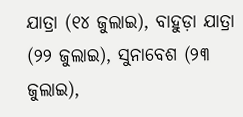ଯାତ୍ରା (୧୪ ଜୁଲାଇ), ବାହୁଡ଼ା ଯାତ୍ରା (୨୨ ଜୁଲାଇ), ସୁନାବେଶ (୨୩ ଜୁଲାଇ),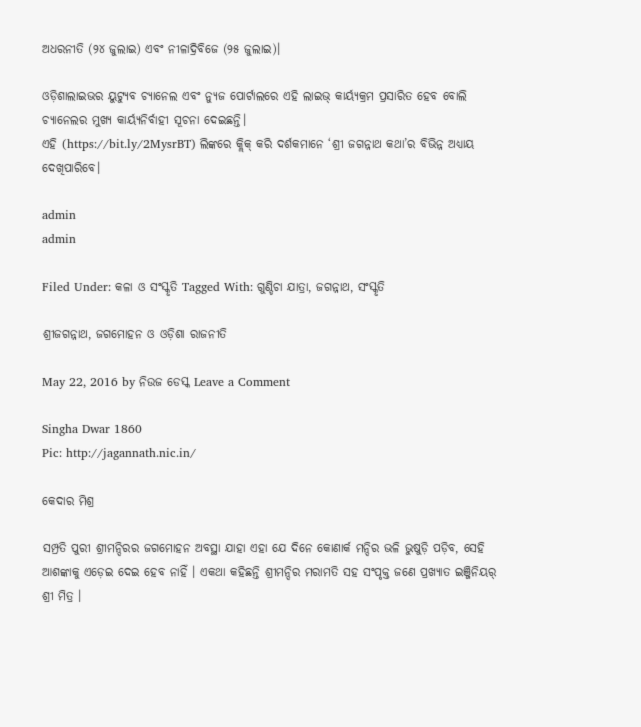ଅଧରନୀତି (୨୪ ଜୁଲାଇ) ଏବଂ ନୀଳାଦ୍ରିବିଜେ (୨୫ ଜୁଲାଇ)।

ଓଡ଼ିଶାଲାଇଭର ୟୁଟ୍ୟୁବ ଚ୍ୟାନେଲ ଏବଂ ନ୍ୟୁଜ ପୋର୍ଟାଲରେ ଏହି ଲାଇଭ୍‍ କାର୍ୟ୍ୟକ୍ରମ ପ୍ରସାରିତ ହେବ ବୋଲି ଚ୍ୟାନେଲର ମୁଖ୍ୟ କାର୍ୟ୍ୟନିର୍ବାହୀ ସୂଚନା ଦେଇଛନ୍ତି।
ଏହି (https://bit.ly/2MysrBT) ଲିଙ୍କରେ କ୍ଲିକ୍‍ କରି ଦର୍ଶକମାନେ ‘ଶ୍ରୀ ଜଗନ୍ନାଥ କଥା’ର ବିଭିନ୍ନ ଅଧ୍ୟାୟ ଦେଖିପାରିବେ।

admin
admin

Filed Under: କଳା ଓ ସଂସ୍କୃତି Tagged With: ଗୁଣ୍ଡିଚା ଯାତ୍ରା, ଜଗନ୍ନାଥ, ସଂସ୍କୃତି

ଶ୍ରୀଜଗନ୍ନାଥ, ଜଗମୋହନ ଓ ଓଡ଼ିଶା ରାଜନୀତି

May 22, 2016 by ନିଉଜ ଡେସ୍କ Leave a Comment

Singha Dwar 1860
Pic: http://jagannath.nic.in/

କେଦାର ମିଶ୍ର

ସମ୍ପ୍ରତି ପୁରୀ ଶ୍ରୀମନ୍ଦିରର ଜଗମୋହନ ଅବସ୍ଥା ଯାହା ଏହା ଯେ ଦିନେ କୋଣାର୍କ ମନ୍ଦିର ଭଳି ଭୁଷୁଡ଼ି ପଡ଼ିବ, ସେହି ଆଶଙ୍କାକୁ ଏଡ଼େଇ ଦେଇ ହେବ ନାହିଁ । ଏକଥା କହିଛନ୍ତି ଶ୍ରୀମନ୍ଦିର ମରାମତି ସହ ସଂପୃକ୍ତ ଜଣେ ପ୍ରଖ୍ୟାତ ଇଞ୍ଜିନିୟର୍ ଶ୍ରୀ ମିତ୍ର ।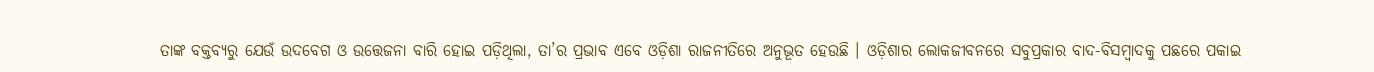ତାଙ୍କ ବକ୍ତବ୍ୟରୁ ଯେଉଁ ଉଦବେଗ ଓ ଉତ୍ତେଜନା ବାରି ହୋଇ ପଡ଼ିଥିଲା, ତା’ର ପ୍ରଭାବ ଏବେ ଓଡ଼ିଶା ରାଜନୀତିରେ ଅନୁଭୂତ ହେଉଛି । ଓଡ଼ିଶାର ଲୋକଜୀବନରେ ସବୁପ୍ରକାର ବାଦ-ବିସମ୍ବାଦକୁ ପଛରେ ପକାଇ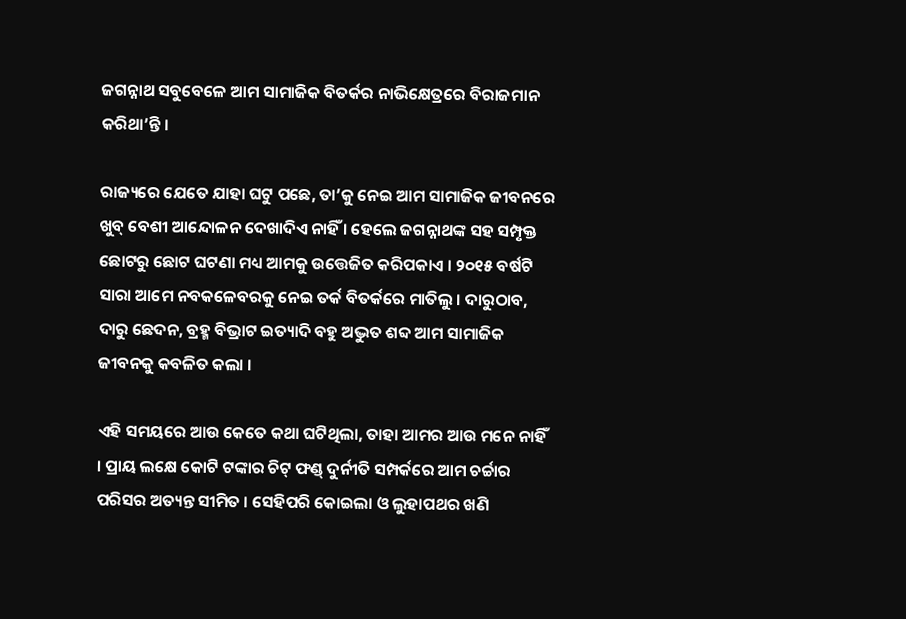ଜଗନ୍ନାଥ ସବୁବେଳେ ଆମ ସାମାଜିକ ବିତର୍କର ନାଭିକ୍ଷେତ୍ରରେ ବିରାଜମାନ କରିଥା’ନ୍ତି ।

ରାଜ୍ୟରେ ଯେତେ ଯାହା ଘଟୁ ପଛେ, ତା’କୁ ନେଇ ଆମ ସାମାଜିକ ଜୀବନରେ ଖୁବ୍ ବେଶୀ ଆନ୍ଦୋଳନ ଦେଖାଦିଏ ନାହିଁ । ହେଲେ ଜଗନ୍ନାଥଙ୍କ ସହ ସମ୍ପୃକ୍ତ ଛୋଟରୁ ଛୋଟ ଘଟଣା ମଧ୍ୟ ଆମକୁ ଉତ୍ତେଜିତ କରିପକାଏ । ୨୦୧୫ ବର୍ଷଟି ସାରା ଆମେ ନବକଳେବରକୁ ନେଇ ତର୍କ ବିତର୍କରେ ମାତିଲୁ । ଦାରୁଠାବ, ଦାରୁ ଛେଦନ, ବ୍ରହ୍ମ ବିଭ୍ରାଟ ଇତ୍ୟାଦି ବହୁ ଅଦ୍ଭୁତ ଶବ୍ଦ ଆମ ସାମାଜିକ ଜୀବନକୁ କବଳିତ କଲା ।

ଏହି ସମୟରେ ଆଉ କେତେ କଥା ଘଟିଥିଲା, ତାହା ଆମର ଆଉ ମନେ ନାହିଁ । ପ୍ରାୟ ଲକ୍ଷେ କୋଟି ଟଙ୍କାର ଚିଟ୍ ଫଣ୍ଡ୍ ଦୁର୍ନୀତି ସମ୍ପର୍କରେ ଆମ ଚର୍ଚ୍ଚାର ପରିସର ଅତ୍ୟନ୍ତ ସୀମିତ । ସେହିପରି କୋଇଲା ଓ ଲୁହାପଥର ଖଣି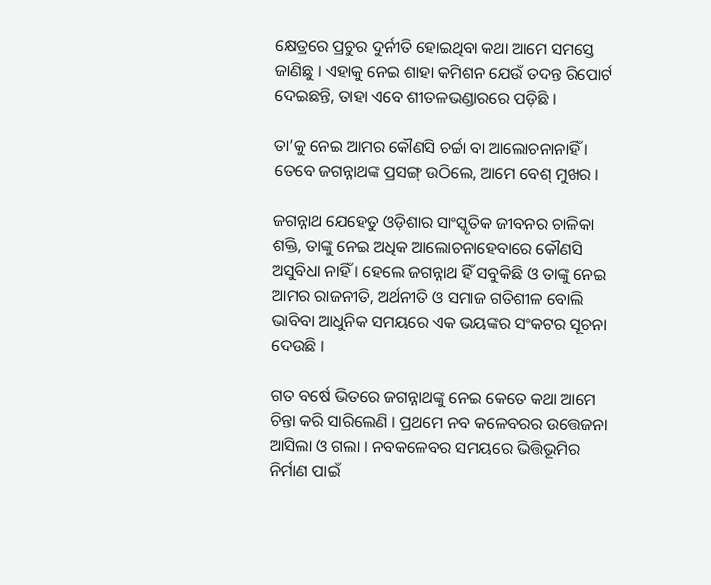କ୍ଷେତ୍ରରେ ପ୍ରଚୁର ଦୁର୍ନୀତି ହୋଇଥିବା କଥା ଆମେ ସମସ୍ତେ ଜାଣିଛୁ । ଏହାକୁ ନେଇ ଶାହା କମିଶନ ଯେଉଁ ତଦନ୍ତ ରିପୋର୍ଟ ଦେଇଛନ୍ତି, ତାହା ଏବେ ଶୀତଳଭଣ୍ଡାରରେ ପଡ଼ିଛି ।

ତା’କୁ ନେଇ ଆମର କୌଣସି ଚର୍ଚ୍ଚା ବା ଆଲୋଚନାନାହିଁ । ତେବେ ଜଗନ୍ନାଥଙ୍କ ପ୍ରସଙ୍ଗ୍ ଉଠିଲେ, ଆମେ ବେଶ୍ ମୁଖର ।

ଜଗନ୍ନାଥ ଯେହେତୁ ଓଡ଼ିଶାର ସାଂସ୍କୃତିକ ଜୀବନର ଚାଳିକା ଶକ୍ତି, ତାଙ୍କୁ ନେଇ ଅଧିକ ଆଲୋଚନାହେବାରେ କୌଣସି ଅସୁବିଧା ନାହିଁ । ହେଲେ ଜଗନ୍ନାଥ ହିଁ ସବୁକିଛି ଓ ତାଙ୍କୁ ନେଇ ଆମର ରାଜନୀତି, ଅର୍ଥନୀତି ଓ ସମାଜ ଗତିଶୀଳ ବୋଲି ଭାବିବା ଆଧୁନିକ ସମୟରେ ଏକ ଭୟଙ୍କର ସଂକଟର ସୂଚନା ଦେଉଛି ।

ଗତ ବର୍ଷେ ଭିତରେ ଜଗନ୍ନାଥଙ୍କୁ ନେଇ କେତେ କଥା ଆମେ ଚିନ୍ତା କରି ସାରିଲେଣି । ପ୍ରଥମେ ନବ କଳେବରର ଉତ୍ତେଜନା ଆସିଲା ଓ ଗଲା । ନବକଳେବର ସମୟରେ ଭିତ୍ତିଭୂମିର ନିର୍ମାଣ ପାଇଁ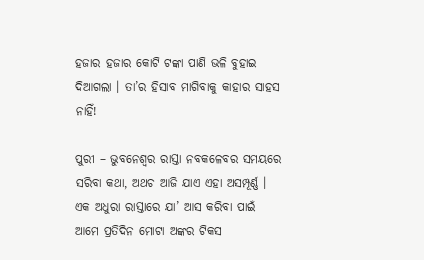ହଜାର ହଜାର କୋଟି ଟଙ୍କା ପାଣି ଭଳି ବୁହାଇ ଦିଆଗଲା । ତା’ର ହିସାବ ମାଗିବାକୁ କାହାର ସାହସ ନାହିଁ!

ପୁରୀ – ଭୁବନେଶ୍ୱର ରାସ୍ତା ନବକଳେବର ସମୟରେ ସରିବା କଥା, ଅଥଚ ଆଜି ଯାଏ ଏହା ଅସମ୍ପୂର୍ଣ୍ଣ । ଏକ ଅଧୁରା ରାସ୍ତାରେ ଯା’ ଆସ କରିବା ପାଇଁ ଆମେ ପ୍ରତିଦିନ ମୋଟା ଅଙ୍କର ଟିକସ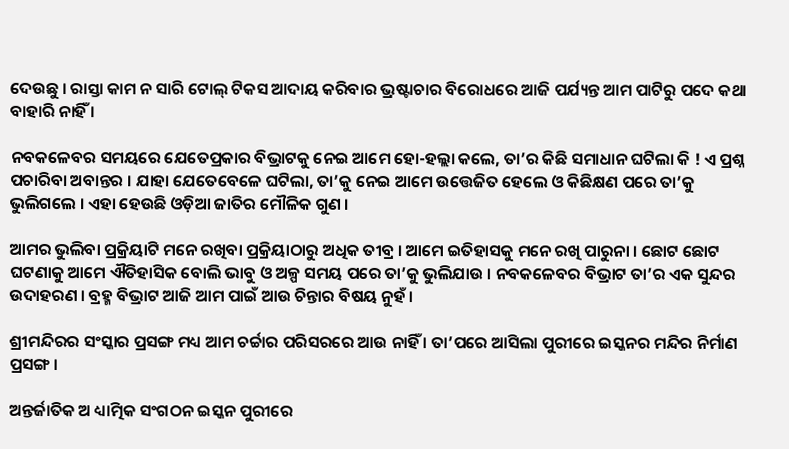ଦେଉଛୁ । ରାସ୍ତା କାମ ନ ସାରି ଟୋଲ୍ ଟିକସ ଆଦାୟ କରିବାର ଭ୍ରଷ୍ଟାଚାର ବିରୋଧରେ ଆଜି ପର୍ଯ୍ୟନ୍ତ ଆମ ପାଟିରୁ ପଦେ କଥା ବାହାରି ନାହିଁ ।

ନବକଳେବର ସମୟରେ ଯେତେପ୍ରକାର ବିଭ୍ରାଟକୁ ନେଇ ଆମେ ହୋ-ହଲ୍ଲା କଲେ, ତା’ର କିଛି ସମାଧାନ ଘଟିଲା କି ! ଏ ପ୍ରଶ୍ନ ପଚାରିବା ଅବାନ୍ତର । ଯାହା ଯେତେବେଳେ ଘଟିଲା, ତା’କୁ ନେଇ ଆମେ ଉତ୍ତେଜିତ ହେଲେ ଓ କିଛିକ୍ଷଣ ପରେ ତା’କୁ ଭୁଲିଗଲେ । ଏହା ହେଉଛି ଓଡ଼ିଆ ଜାତିର ମୌଳିକ ଗୁଣ ।

ଆମର ଭୁଲିବା ପ୍ରକ୍ରିୟାଟି ମନେ ରଖିବା ପ୍ରକ୍ରିୟାଠାରୁ ଅଧିକ ତୀବ୍ର । ଆମେ ଇତିହାସକୁ ମନେ ରଖି ପାରୁନା । ଛୋଟ ଛୋଟ ଘଟଣାକୁ ଆମେ ଐତିହାସିକ ବୋଲି ଭାବୁ ଓ ଅଳ୍ପ ସମୟ ପରେ ତା’କୁ ଭୁଲିଯାଉ । ନବକଳେବର ବିଭ୍ରାଟ ତା’ର ଏକ ସୁନ୍ଦର ଉଦାହରଣ । ବ୍ରହ୍ମ ବିଭ୍ରାଟ ଆଜି ଆମ ପାଇଁ ଆଉ ଚିନ୍ତାର ବିଷୟ ନୁହଁ ।

ଶ୍ରୀମନ୍ଦିରର ସଂସ୍କାର ପ୍ରସଙ୍ଗ ମଧ୍ୟ ଆମ ଚର୍ଚ୍ଚାର ପରିସରରେ ଆଉ ନାହିଁ । ତା’ପରେ ଆସିଲା ପୁରୀରେ ଇସ୍କନର ମନ୍ଦିର ନିର୍ମାଣ ପ୍ରସଙ୍ଗ ।

ଅନ୍ତର୍ଜାତିକ ଅ ଧ୍ୟାତ୍ମିକ ସଂଗଠନ ଇସ୍କନ ପୁରୀରେ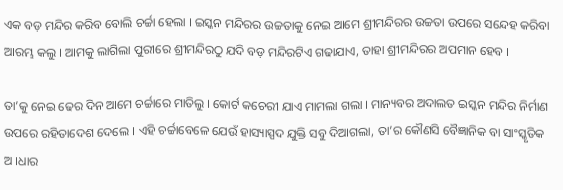ଏକ ବଡ଼ ମନ୍ଦିର କରିବ ବୋଲି ଚର୍ଚ୍ଚା ହେଲା । ଇସ୍କନ ମନ୍ଦିରର ଉଚ୍ଚତାକୁ ନେଇ ଆମେ ଶ୍ରୀମନ୍ଦିରର ଉଚ୍ଚତା ଉପରେ ସନ୍ଦେହ କରିବା ଆରମ୍ଭ କଲୁ । ଆମକୁ ଲାଗିଲା ପୁରୀରେ ଶ୍ରୀମନ୍ଦିରଠୁ ଯଦି ବଡ଼ ମନ୍ଦିରଟିଏ ଗଢାଯାଏ, ତାହା ଶ୍ରୀମନ୍ଦିରର ଅପମାନ ହେବ ।

ତା’କୁ ନେଇ ଢେର ଦିନ ଆମେ ଚର୍ଚ୍ଚାରେ ମାତିଲୁ । କୋର୍ଟ କଚେରୀ ଯାଏ ମାମଲା ଗଲା । ମାନ୍ୟବର ଅଦାଲତ ଇସ୍କନ ମନ୍ଦିର ନିର୍ମାଣ ଉପରେ ରହିତାଦେଶ ଦେଲେ । ଏହି ଚର୍ଚ୍ଚାବେଳେ ଯେଉଁ ହାସ୍ୟାସ୍ପଦ ଯୁକ୍ତି ସବୁ ଦିଆଗଲା, ତା’ର କୌଣସି ବୈଜ୍ଞାନିକ ବା ସାଂସ୍କୃତିକ ଅ ।ଧାର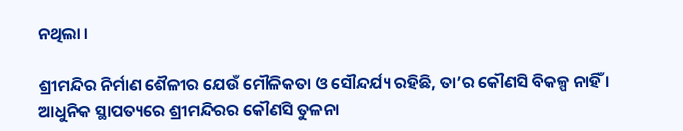ନଥିଲା ।

ଶ୍ରୀମନ୍ଦିର ନିର୍ମାଣ ଶୈଳୀର ଯେଉଁ ମୌଳିକତା ଓ ସୌନ୍ଦର୍ଯ୍ୟ ରହିଛି, ତା’ର କୌଣସି ବିକଳ୍ପ ନାହିଁ । ଆଧୁନିକ ସ୍ଥାପତ୍ୟରେ ଶ୍ରୀମନ୍ଦିରର କୌଣସି ତୁଳନା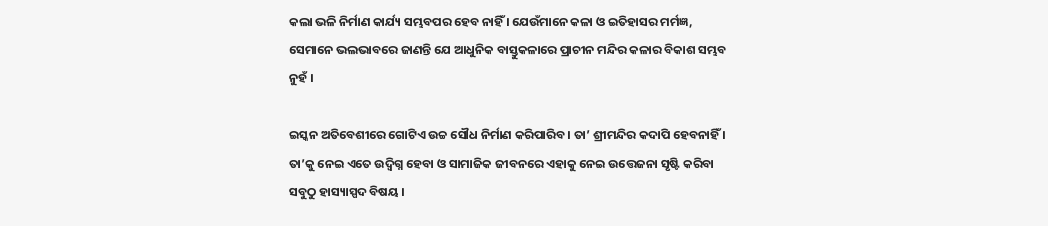କଲା ଭଳି ନିର୍ମାଣ କାର୍ଯ୍ୟ ସମ୍ଭବପର ହେବ ନାହିଁ । ଯେଉଁମାନେ କଳା ଓ ଇତିହାସର ମର୍ମଜ୍ଞ, ସେମାନେ ଭଲଭାବରେ ଜାଣନ୍ତି ଯେ ଆଧୁନିକ ବାସ୍ତୁକଳାରେ ପ୍ରାଚୀନ ମନ୍ଦିର କଳାର ବିକାଶ ସମ୍ଭବ ନୁହଁ ।

ଇସ୍କନ ଅତିବେଶୀରେ ଗୋଟିଏ ଉଚ୍ଚ ସୌଧ ନିର୍ମାଣ କରିପାରିବ । ତା’ ଶ୍ରୀମନ୍ଦିର କଦାପି ହେବନାହିଁ । ତା’କୁ ନେଇ ଏତେ ଉଦ୍ବିଗ୍ନ ହେବା ଓ ସାମାଜିକ ଜୀବନରେ ଏହାକୁ ନେଇ ଉତ୍ତେଜନା ସୃଷ୍ଟି କରିବା ସବୁଠୁ ହାସ୍ୟାସ୍ପଦ ବିଷୟ ।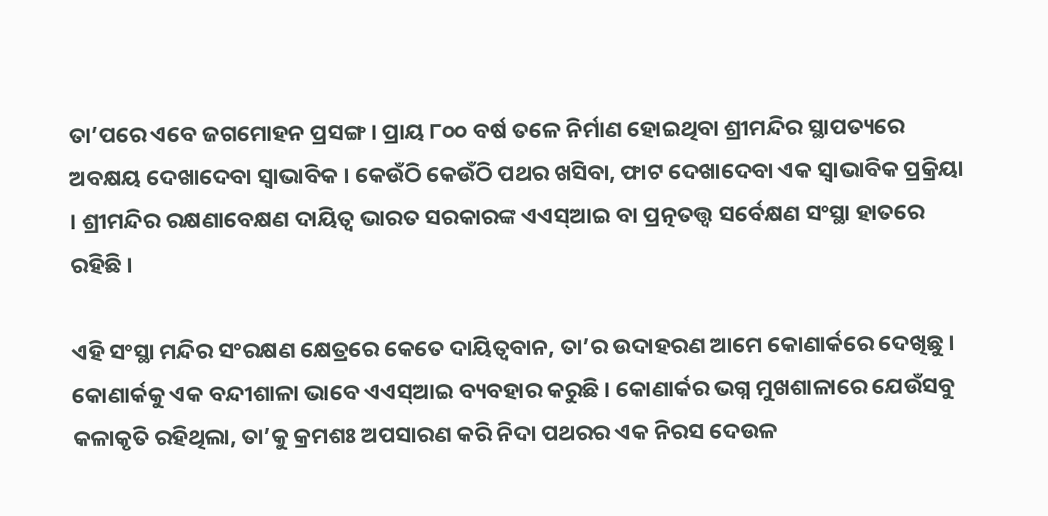ତା’ପରେ ଏବେ ଜଗମୋହନ ପ୍ରସଙ୍ଗ । ପ୍ରାୟ ୮୦୦ ବର୍ଷ ତଳେ ନିର୍ମାଣ ହୋଇଥିବା ଶ୍ରୀମନ୍ଦିର ସ୍ଥାପତ୍ୟରେ ଅବକ୍ଷୟ ଦେଖାଦେବା ସ୍ୱାଭାବିକ । କେଉଁଠି କେଉଁଠି ପଥର ଖସିବା, ଫାଟ ଦେଖାଦେବା ଏକ ସ୍ୱାଭାବିକ ପ୍ରକ୍ରିୟା । ଶ୍ରୀମନ୍ଦିର ରକ୍ଷଣାବେକ୍ଷଣ ଦାୟିତ୍ୱ ଭାରତ ସରକାରଙ୍କ ଏଏସ୍ଆଇ ବା ପ୍ରତ୍ନତତ୍ତ୍ୱ ସର୍ବେକ୍ଷଣ ସଂସ୍ଥା ହାତରେ ରହିଛି ।

ଏହି ସଂସ୍ଥା ମନ୍ଦିର ସଂରକ୍ଷଣ କ୍ଷେତ୍ରରେ କେତେ ଦାୟିତ୍ୱବାନ, ତା’ର ଉଦାହରଣ ଆମେ କୋଣାର୍କରେ ଦେଖିଛୁ । କୋଣାର୍କକୁ ଏକ ବନ୍ଦୀଶାଳା ଭାବେ ଏଏସ୍ଆଇ ବ୍ୟବହାର କରୁଛି । କୋଣାର୍କର ଭଗ୍ନ ମୁଖଶାଳାରେ ଯେଉଁସବୁ କଳାକୃତି ରହିଥିଲା, ତା’କୁ କ୍ରମଶଃ ଅପସାରଣ କରି ନିଦା ପଥରର ଏକ ନିରସ ଦେଉଳ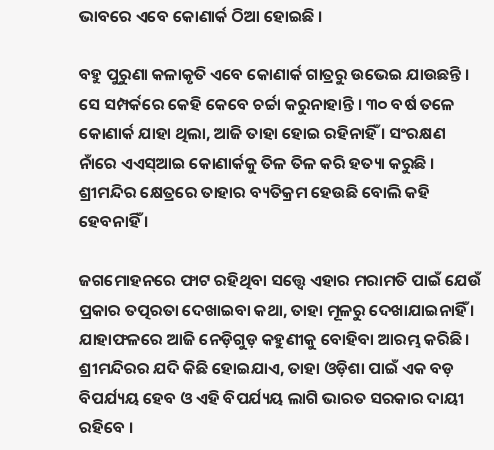ଭାବରେ ଏବେ କୋଣାର୍କ ଠିଆ ହୋଇଛି ।

ବହୁ ପୁରୁଣା କଳାକୃତି ଏବେ କୋଣାର୍କ ଗାତ୍ରରୁ ଉଭେଇ ଯାଉଛନ୍ତି । ସେ ସମ୍ପର୍କରେ କେହି କେବେ ଚର୍ଚ୍ଚା କରୁନାହାନ୍ତି । ୩୦ ବର୍ଷ ତଳେ କୋଣାର୍କ ଯାହା ଥିଲା, ଆଜି ତାହା ହୋଇ ରହିନାହିଁ । ସଂରକ୍ଷଣ ନାଁରେ ଏଏସ୍ଆଇ କୋଣାର୍କକୁ ତିଳ ତିଳ କରି ହତ୍ୟା କରୁଛି । ଶ୍ରୀମନ୍ଦିର କ୍ଷେତ୍ରରେ ତାହାର ବ୍ୟତିକ୍ରମ ହେଉଛି ବୋଲି କହି ହେବନାହିଁ ।

ଜଗମୋହନରେ ଫାଟ ରହିଥିବା ସତ୍ତ୍ୱେ ଏହାର ମରାମତି ପାଇଁ ଯେଉଁ ପ୍ରକାର ତତ୍ପରତା ଦେଖାଇବା କଥା, ତାହା ମୂଳରୁ ଦେଖାଯାଇନାହିଁ । ଯାହାଫଳରେ ଆଜି ନେଡ଼ିଗୁଡ଼ କହୁଣୀକୁ ବୋହିବା ଆରମ୍ଭ କରିଛି । ଶ୍ରୀମନ୍ଦିରର ଯଦି କିଛି ହୋଇଯାଏ, ତାହା ଓଡ଼ିଶା ପାଇଁ ଏକ ବଡ଼ ବିପର୍ଯ୍ୟୟ ହେବ ଓ ଏହି ବିପର୍ଯ୍ୟୟ ଲାଗି ଭାରତ ସରକାର ଦାୟୀ ରହିବେ ।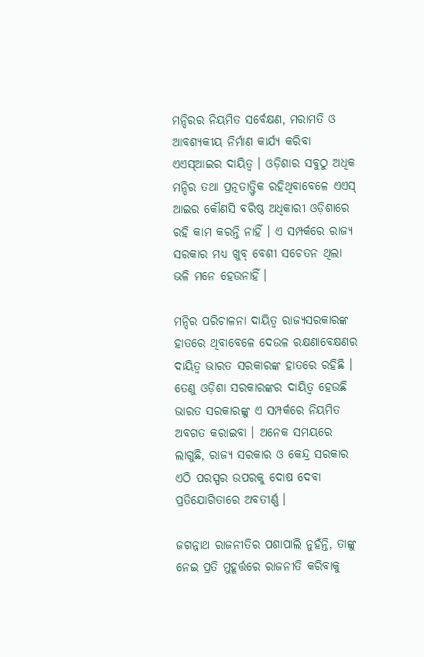ମନ୍ଦିରର ନିୟମିତ ସର୍ବେକ୍ଷଣ, ମରାମତି ଓ ଆବଶ୍ୟକୀୟ ନିର୍ମାଣ କାର୍ଯ୍ୟ କରିବା ଏଏସ୍ଆଇର ଦାୟିତ୍ୱ । ଓଡ଼ିଶାର ସବୁଠୁ ଅଧିକ ମନ୍ଦିର ତଥା ପ୍ରତ୍ନତାତ୍ତ୍ୱିକ ରହିଥିବାବେଳେ ଏଏସ୍ ଆଇର କୌଣସି ବରିଷ୍ଠ ଅଧିକାରୀ ଓଡ଼ିଶାରେ ରହି କାମ କରନ୍ତି ନାହିଁ । ଏ ସମ୍ପର୍କରେ ରାଜ୍ୟ ସରକାର ମଧ୍ୟ ଖୁବ୍ ବେଶୀ ସଚେତନ ଥିଲା ଭଳି ମନେ ହେଉନାହିଁ ।

ମନ୍ଦିର ପରିଚାଳନା ଦାୟିତ୍ୱ ରାଜ୍ୟସରକାରଙ୍କ ହାତରେ ଥିବାବେଳେ ଦେଉଳ ରକ୍ଷଣାବେକ୍ଷଣର ଦାୟିତ୍ୱ ଭାରତ ସରକାରଙ୍କ ହାତରେ ରହିଛି । ତେଣୁ ଓଡ଼ିଶା ସରକାରଙ୍କର ଦାୟିତ୍ୱ ହେଉଛି ଭାରତ ସରକାରଙ୍କୁ ଏ ସମ୍ପର୍କରେ ନିୟମିତ ଅବଗତ କରାଇବା । ଅନେକ ସମୟରେ ଲାଗୁଛି, ରାଜ୍ୟ ସରକାର ଓ କେନ୍ଦ୍ର ସରକାର ଏଠି ପରସ୍ପର ଉପରକୁ ଦୋଷ ଦେବା ପ୍ରତିଯୋଗିତାରେ ଅବତୀର୍ଣ୍ଣ ।

ଜଗନ୍ନାଥ ରାଜନୀତିର ପଶାପାଲି ନୁହଁନ୍ତି, ତାଙ୍କୁ ନେଇ ପ୍ରତି ମୁହୂର୍ତ୍ତରେ ରାଜନୀତି କରିବାକୁ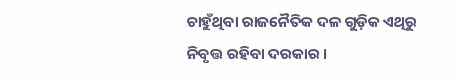ଚାହୁଁଥିବା ରାଜନୈତିକ ଦଳ ଗୁଡ଼ିକ ଏଥିରୁ ନିବୃତ୍ତ ରହିବା ଦରକାର ।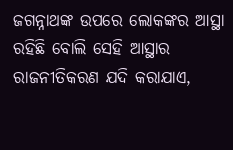ଜଗନ୍ନାଥଙ୍କ ଉପରେ ଲୋକଙ୍କର ଆସ୍ଥା ରହିଛି ବୋଲି ସେହି ଆସ୍ଥାର ରାଜନୀତିକରଣ ଯଦି କରାଯାଏ,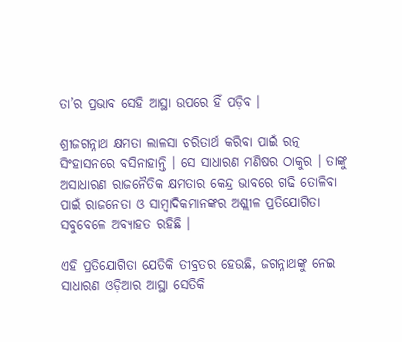ତା’ର ପ୍ରଭାବ ସେହି ଆସ୍ଥା ଉପରେ ହିଁ ପଡ଼ିବ ।

ଶ୍ରୀଜଗନ୍ନାଥ କ୍ଷମତା ଲାଳସା ଚରିତାର୍ଥ କରିବା ପାଇଁ ରତ୍ନ ସିଂହାସନରେ ବସିନାହାନ୍ତି । ସେ ସାଧାରଣ ମଣିଷର ଠାକୁର । ତାଙ୍କୁ ଅସାଧାରଣ ରାଜନୈତିକ କ୍ଷମତାର କେନ୍ଦ୍ର ଭାବରେ ଗଢି ତୋଳିବା ପାଇଁ ରାଜନେତା ଓ ସାମ୍ବାଦିକମାନଙ୍କର ଅଶ୍ଲୀଳ ପ୍ରତିଯୋଗିତା ସବୁବେଳେ ଅବ୍ୟାହତ ରହିଛି ।

ଏହି ପ୍ରତିଯୋଗିତା ଯେତିକି ତୀବ୍ରତର ହେଉଛି, ଜଗନ୍ନାଥଙ୍କୁ ନେଇ ସାଧାରଣ ଓଡ଼ିଆର ଆସ୍ଥା ସେତିକି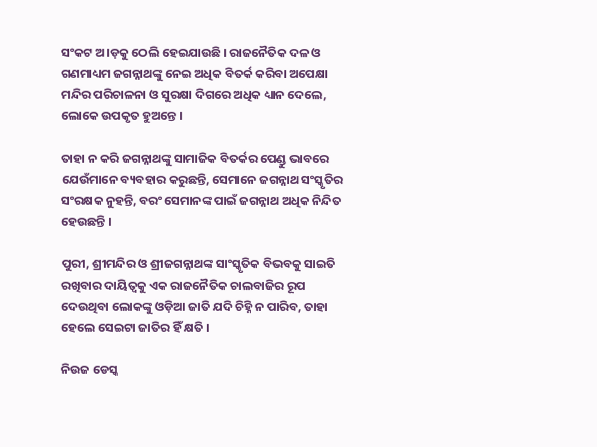ସଂକଟ ଅ।ଡ଼କୁ ଠେଲି ହେଇଯାଉଛି । ରାଜନୈତିକ ଦଳ ଓ ଗଣମାଧ୍ୟମ ଜଗନ୍ନାଥଙ୍କୁ ନେଇ ଅଧିକ ବିତର୍କ କରିବା ଅପେକ୍ଷା ମନ୍ଦିର ପରିଚାଳନା ଓ ସୁରକ୍ଷା ଦିଗରେ ଅଧିକ ଧ୍ୟାନ ଦେଲେ, ଲୋକେ ଉପକୃତ ହୁଅନ୍ତେ ।

ତାହା ନ କରି ଜଗନ୍ନାଥଙ୍କୁ ସାମାଜିକ ବିତର୍କର ପେଣ୍ଡୁ ଭାବରେ ଯେଉଁମାନେ ବ୍ୟବହାର କରୁଛନ୍ତି, ସେମାନେ ଜଗନ୍ନାଥ ସଂସ୍କୃତିର ସଂରକ୍ଷକ ନୁହନ୍ତି, ବରଂ ସେମାନଙ୍କ ପାଇଁ ଜଗନ୍ନାଥ ଅଧିକ ନିନ୍ଦିତ ହେଉଛନ୍ତି ।

ପୁରୀ, ଶ୍ରୀମନ୍ଦିର ଓ ଶ୍ରୀଜଗନ୍ନାଥଙ୍କ ସାଂସ୍କୃତିକ ବିଭବକୁ ସାଇତି ରଖିବାର ଦାୟିତ୍ୱକୁ ଏକ ରାଜନୈତିକ ଚାଲବାଜିର ରୂପ ଦେଉଥିବା ଲୋକଙ୍କୁ ଓଡ଼ିଆ ଜାତି ଯଦି ଚିହ୍ନି ନ ପାରିବ, ତାହା ହେଲେ ସେଇଟା ଜାତିର ହିଁ କ୍ଷତି ।

ନିଉଜ ଡେସ୍କ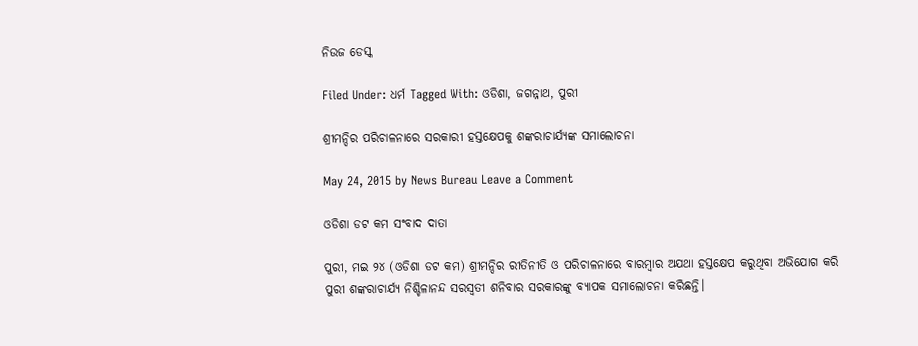ନିଉଜ ଡେସ୍କ

Filed Under: ଧର୍ମ Tagged With: ଓଡିଶା, ଜଗନ୍ନାଥ, ପୁରୀ

ଶ୍ରୀମନ୍ଦିର ପରିଚାଳନାରେ ସରକାରୀ ହସ୍ତକ୍ଷେପକୁ ଶଙ୍କରାଚାର୍ଯ୍ୟଙ୍କ ସମାଲୋଚନା

May 24, 2015 by News Bureau Leave a Comment

ଓଡିଶା ଡଟ କମ ସଂବାଦ ଦାତା

ପୁରୀ, ମଇ ୨୪ (ଓଡିଶା ଡଟ କମ) ଶ୍ରୀମନ୍ଦିର ରୀତିନୀତି ଓ ପରିଚାଳନାରେ ବାରମ୍ବାର ଅଯଥା ହସ୍ତକ୍ଷେପ କରୁଥିବା ଅଭିଯୋଗ କରି ପୁରୀ ଶଙ୍କରାଚାର୍ଯ୍ୟ ନିଶ୍ଚିଳାନନ୍ଦ ସରସ୍ଵତୀ ଶନିବାର ସରକାରଙ୍କୁ ବ୍ୟାପକ ସମାଲୋଚନା କରିଛନ୍ତି।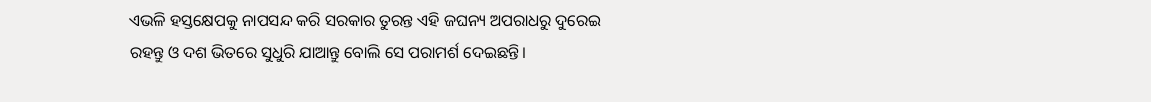ଏଭଳି ହସ୍ତକ୍ଷେପକୁ ନାପସନ୍ଦ କରି ସରକାର ତୁରନ୍ତ ଏହି ଜଘନ୍ୟ ଅପରାଧରୁ ଦୁରେଇ ରହନ୍ତୁ ଓ ଦଶ ଭିତରେ ସୁଧୁରି ଯାଆନ୍ତୁ ବୋଲି ସେ ପରାମର୍ଶ ଦେଇଛନ୍ତି।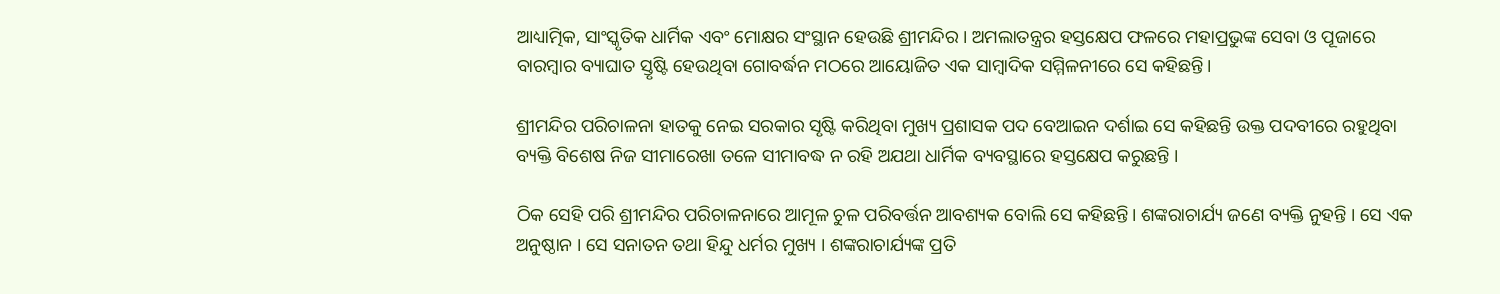ଆଧ୍ୟାତ୍ମିକ, ସାଂସ୍କୃତିକ ଧାର୍ମିକ ଏବଂ ମୋକ୍ଷର ସଂସ୍ଥାନ ହେଉଛି ଶ୍ରୀମନ୍ଦିର । ଅମଲାତନ୍ତ୍ରର ହସ୍ତକ୍ଷେପ ଫଳରେ ମହାପ୍ରଭୁଙ୍କ ସେବା ଓ ପୂଜାରେ ବାରମ୍ବାର ବ୍ୟାଘାତ ସ୍ତୃଷ୍ଟି ହେଉଥିବା ଗୋବର୍ଦ୍ଧନ ମଠରେ ଆୟୋଜିତ ଏକ ସାମ୍ବାଦିକ ସମ୍ମିଳନୀରେ ସେ କହିଛନ୍ତି।

ଶ୍ରୀମନ୍ଦିର ପରିଚାଳନା ହାତକୁ ନେଇ ସରକାର ସୃଷ୍ଟି କରିଥିବା ମୁଖ୍ୟ ପ୍ରଶାସକ ପଦ ବେଆଇନ ଦର୍ଶାଇ ସେ କହିଛନ୍ତି ଉକ୍ତ ପଦବୀରେ ରହୁଥିବା ବ୍ୟକ୍ତି ବିଶେଷ ନିଜ ସୀମାରେଖା ତଳେ ସୀମାବଦ୍ଧ ନ ରହି ଅଯଥା ଧାର୍ମିକ ବ୍ୟବସ୍ଥାରେ ହସ୍ତକ୍ଷେପ କରୁଛନ୍ତି ।

ଠିକ ସେହି ପରି ଶ୍ରୀମନ୍ଦିର ପରିଚାଳନାରେ ଆମୂଳ ଚୁଳ ପରିବର୍ତ୍ତନ ଆବଶ୍ୟକ ବୋଲି ସେ କହିଛନ୍ତି। ଶଙ୍କରାଚାର୍ଯ୍ୟ ଜଣେ ବ୍ୟକ୍ତି ନୁହନ୍ତି । ସେ ଏକ ଅନୁଷ୍ଠାନ । ସେ ସନାତନ ତଥା ହିନ୍ଦୁ ଧର୍ମର ମୁଖ୍ୟ । ଶଙ୍କରାଚାର୍ଯ୍ୟଙ୍କ ପ୍ରତି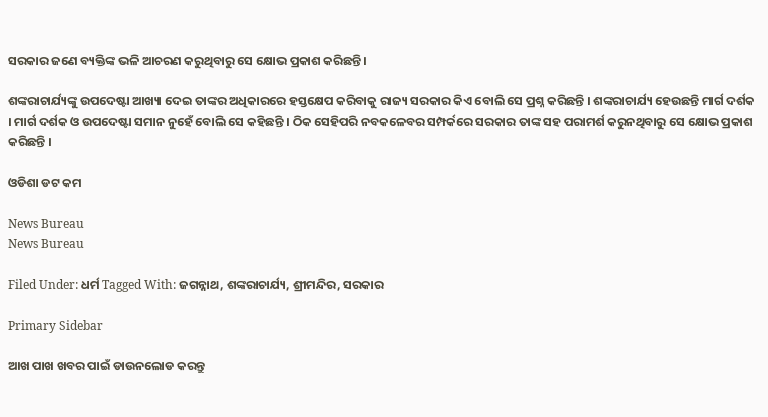ସରକାର ଜଣେ ବ୍ୟକ୍ତିଙ୍କ ଭଳି ଆଚରଣ କରୁଥିବାରୁ ସେ କ୍ଷୋଭ ପ୍ରକାଶ କରିଛନ୍ତି ।

ଶଙ୍କରାଚାର୍ଯ୍ୟଙ୍କୁ ଉପଦେଷ୍ଟା ଆଖ୍ୟା ଦେଇ ତାଙ୍କର ଅଧିକାରରେ ହସ୍ତକ୍ଷେପ କରିବାକୁ ରାଜ୍ୟ ସରକାର କିଏ ବୋଲି ସେ ପ୍ରଶ୍ନ କରିଛନ୍ତି । ଶଙ୍କରାଚାର୍ଯ୍ୟ ହେଉଛନ୍ତି ମାର୍ଗ ଦର୍ଶକ । ମାର୍ଗ ଦର୍ଶକ ଓ ଉପଦେଷ୍ଟା ସମାନ ନୁହେଁ ବୋଲି ସେ କହିଛନ୍ତି । ଠିକ ସେହିପରି ନବକଳେବର ସମ୍ପର୍କରେ ସରକାର ତାଙ୍କ ସହ ପରାମର୍ଶ କରୁନଥିବାରୁ ସେ କ୍ଷୋଭ ପ୍ରକାଶ କରିଛନ୍ତି ।

ଓଡିଶା ଡଟ କମ

News Bureau
News Bureau

Filed Under: ଧର୍ମ Tagged With: ଜଗନ୍ନାଥ, ଶଙ୍କରାଚାର୍ଯ୍ୟ, ଶ୍ରୀମନ୍ଦିର, ସରକାର

Primary Sidebar

ଆଖ ପାଖ ଖବର ପାଇଁ ଡାଉନଲୋଡ କରନ୍ତୁ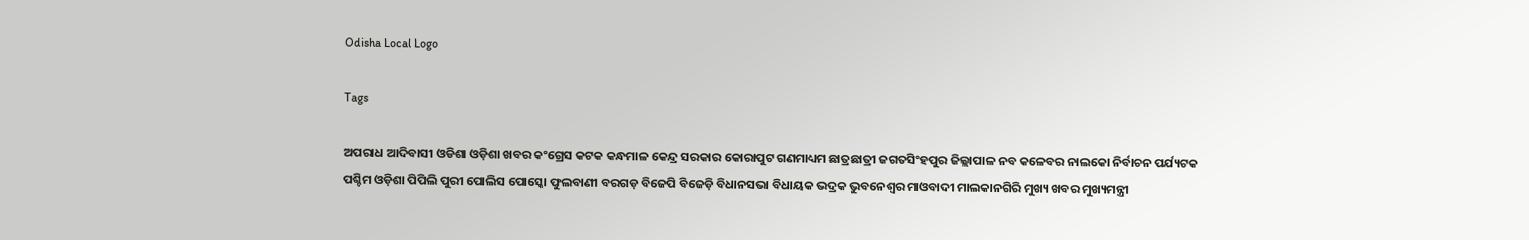Odisha Local Logo

Tags

ଅପରାଧ ଆଦିବାସୀ ଓଡିଶା ଓଡ଼ିଶା ଖବର କଂଗ୍ରେସ କଟକ କନ୍ଧମାଳ କେନ୍ଦ୍ର ସରକାର କୋରାପୁଟ ଗଣମାଧ୍ୟମ ଛାତ୍ରଛାତ୍ରୀ ଜଗତସିଂହପୁର ଜିଲ୍ଲାପାଳ ନବ କଳେବର ନାଲକୋ ନିର୍ବାଚନ ପର୍ଯ୍ୟଟକ ପଶ୍ଚିମ ଓଡ଼ିଶା ପିପିଲି ପୁରୀ ପୋଲିସ ପୋସ୍କୋ ଫୁଲବାଣୀ ବରଗଡ଼ ବିଜେପି ବିଜେଡ଼ି ବିଧାନସଭା ବିଧାୟକ ଭଦ୍ରକ ଭୁବନେଶ୍ୱର ମାଓବାଦୀ ମାଲକାନଗିରି ମୁଖ୍ୟ ଖବର ମୁଖ୍ୟମନ୍ତ୍ରୀ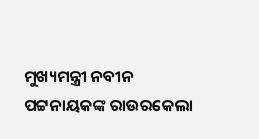ମୁଖ୍ୟମନ୍ତ୍ରୀ ନବୀନ ପଟ୍ଟନାୟକଙ୍କ ରାଉରକେଲା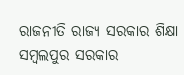ରାଜନୀତି ରାଜ୍ୟ ସରକାର ଶିକ୍ଷା ସମ୍ବଲପୁର ସରକାର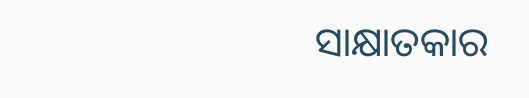ସାକ୍ଷାତକାର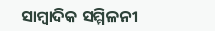ସାମ୍ବାଦିକ ସମ୍ମିଳନୀ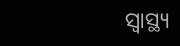ସ୍ୱାସ୍ଥ୍ୟ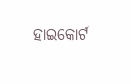ହାଇକୋର୍ଟ